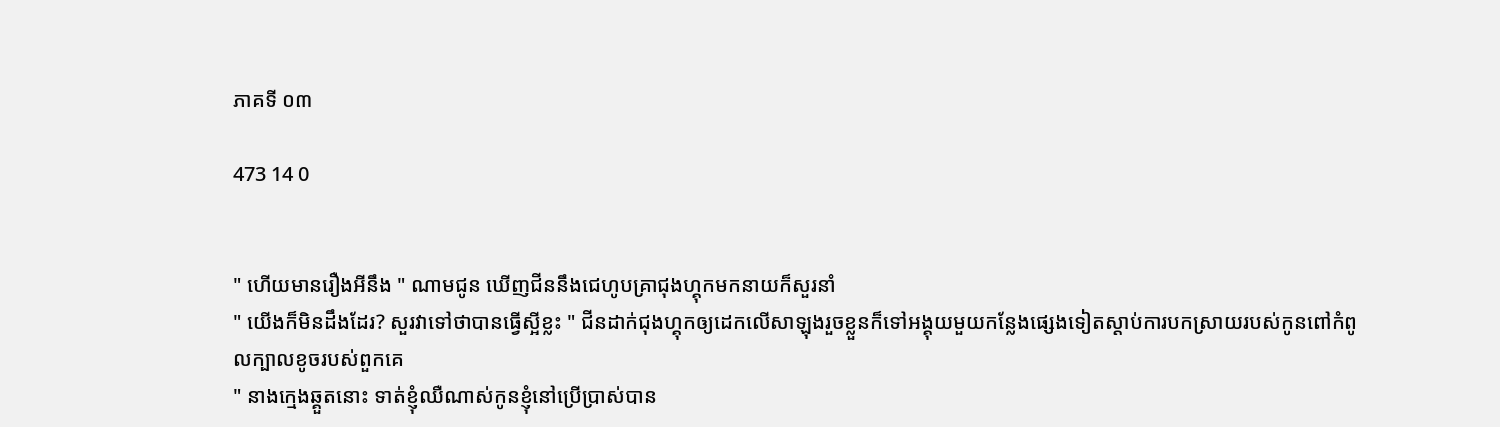ភាគទី ០៣

473 14 0


" ហើយមានរឿងអីនឹង " ណាមជូន ឃើញជីននឹងជេហូបគ្រាជុងហ្គុកមកនាយក៏សួរនាំ
" យើងក៏មិនដឹងដែរ? សួរវាទៅថាបានធ្វើស្អីខ្លះ " ជីនដាក់ជុងហ្គុកឲ្យដេកលើសាឡុងរួចខ្លួនក៏ទៅអង្គុយមួយកន្លែងផ្សេងទៀតស្ដាប់ការបកស្រាយរបស់កូនពៅកំពូលក្បាលខូចរបស់ពួកគេ
" នាងក្មេងឆ្គួតនោះ ទាត់ខ្ញុំឈឺណាស់កូនខ្ញុំនៅប្រើប្រាស់បាន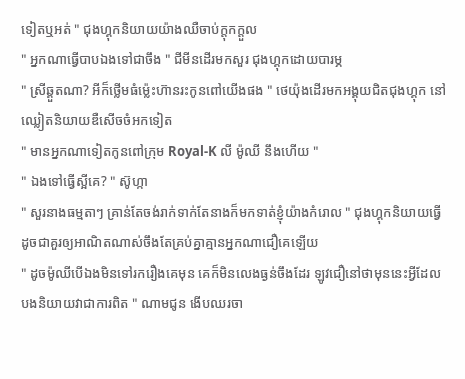ទៀតឬអត់ " ជុងហ្គុកនិយាយយ៉ាងឈឺចាប់ក្ដុកក្ដួល
" អ្នកណាធ្វើបាបឯងទៅជាចឹង " ជីមីនដើរមកសួរ ជុងហ្គុកដោយបារម្ភ
" ស្រីឆ្គួតណា? អីក៏ថ្លើមធំម្ល៉េះហ៊ានរះកូនពៅយើងផង " ថេយ៉ុងដើរមកអង្គុយជិតជុងហ្គុក នៅឈ្លៀតនិយាយឌឺសើចចំអកទៀត
" មានអ្នកណាទៀតកូនពៅក្រុម Royal-K លី ម៉ូឈី នឹងហើយ "
" ឯងទៅធ្វើស្អីគេ? " ស៊ូហ្កា
" សួរនាងធម្មតាៗ គ្រាន់តែចង់រាក់ទាក់តែនាងក៏មកទាត់ខ្ញុំយ៉ាងកំរោល " ជុងហ្គុកនិយាយធ្វើដូចជាគួរឲ្យអាណិតណាស់ចឹងតែគ្រប់គ្នាគ្មានអ្នកណាជឿគេឡើយ
" ដូចម៉ូឈីបើឯងមិនទៅរករឿងគេមុន គេក៏មិនលេងធ្ងន់ចឹងដែរ ឡូវជឿនៅថាមុននេះអ្វីដែលបងនិយាយវាជាការពិត " ណាមជូន ងើបឈរចា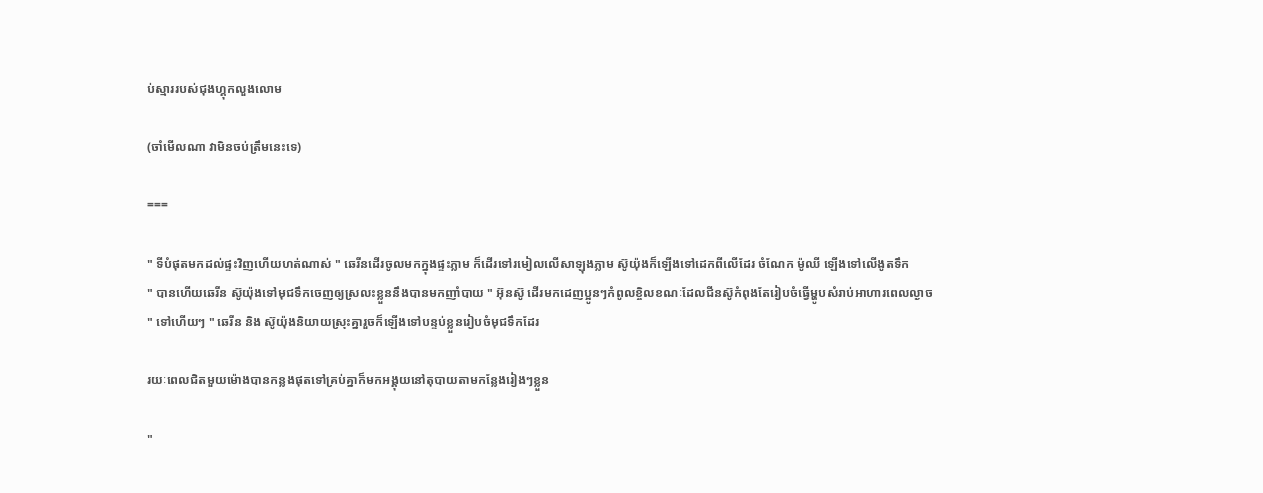ប់ស្មាររបស់ជុងហ្គុកលួងលោម

(ចាំមើលណា វាមិនចប់ត្រឹមនេះទេ)

===

" ទីបំផុតមកដល់ផ្ទះវិញហើយហត់ណាស់ " ឆេរីនដើរចូលមកក្នុងផ្ទះភ្លាម ក៏ដើរទៅរមៀលលើសាឡុងភ្លាម ស៊ូយ៉ុងក៏ឡើងទៅដេកពីលើដែរ ចំណែក ម៉ូឈី ឡើងទៅលើងូតទឹក
" បានហើយឆេរីន ស៊ូយ៉ុងទៅមុជទឹកចេញឲ្យស្រលះខ្លួននឹងបានមកញាំបាយ " អ៊ុនស៊ូ ដើរមកដេញប្អូនៗកំពូលខ្ចិលខណៈដែលជីនស៊ូកំពុងតែរៀបចំធ្វើម្ហូបសំរាប់អាហារពេលល្ងាច
" ទៅហើយៗ " ឆេរីន និង ស៊ូយ៉ុងនិយាយស្រុះគ្នារួចក៏ឡើងទៅបន្ទប់ខ្លួនរៀបចំមុជទឹកដែរ

រយៈពេលជិតមួយម៉ោងបានកន្លងផុតទៅគ្រប់គ្នាក៏មកអង្គុយនៅតុបាយតាមកន្លែងរៀងៗខ្លួន

"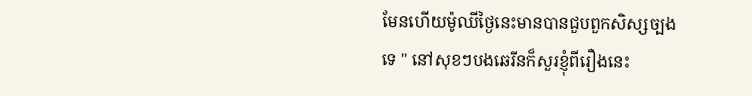មែនហើយម៉ូឈីថ្ងៃនេះមានបានជួបពួកសិស្សច្បងទេ " នៅសុខៗបងឆេរីនក៏សួរខ្ញុំពីរឿងនេះ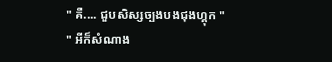" គឺ.... ជួបសិស្សច្បងបងជុងហ្គុក "
" អីក៏សំណាង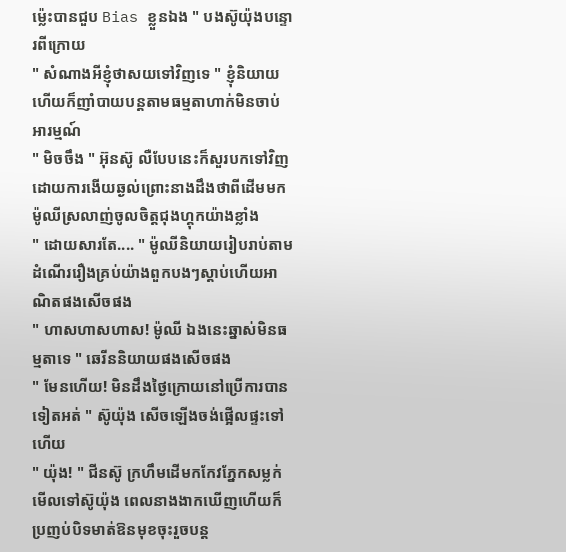ម្ល៉េះបានជួប Bias ខ្លួនឯង " បងស៊ូយ៉ុងបន្ទោរពីក្រោយ
" សំណាងអីខ្ញុំថាសយទៅវិញទេ " ខ្ញុំនិយាយហើយក៏ញាំបាយបន្ដតាមធម្មតាហាក់មិនចាប់អារម្មណ៍
" មិចចឹង " អ៊ុនស៊ូ លឺបែបនេះក៏សួរបកទៅវិញដោយការងើយឆ្ងល់ព្រោះនាងដឹងថាពីដើមមក ម៉ូឈីស្រលាញ់ចូលចិត្តជុងហ្គុកយ៉ាងខ្លាំង
" ដោយសារតែ.... " ម៉ូឈីនិយាយរៀបរាប់តាមដំណើររឿងគ្រប់យ៉ាងពួកបងៗស្ដាប់ហើយអាណិតផងសើចផង
" ហាសហាសហាស! ម៉ូឈី ឯងនេះឆ្នាស់មិនធម្មតាទេ " ឆេរីននិយាយផងសើចផង
" មែនហើយ! មិនដឹងថ្ងៃក្រោយនៅប្រើការបានទៀតអត់ " ស៊ូយ៉ុង សើចឡើងចង់ផ្អើលផ្ទះទៅហើយ
" យ៉ុង! " ជីនស៊ូ ក្រហឹមដើមកកែវភ្នែកសម្លក់មើលទៅស៊ូយ៉ុង ពេលនាងងាកឃើញហើយក៏ប្រញប់បិទមាត់ឱនមុខចុះរួចបន្ដ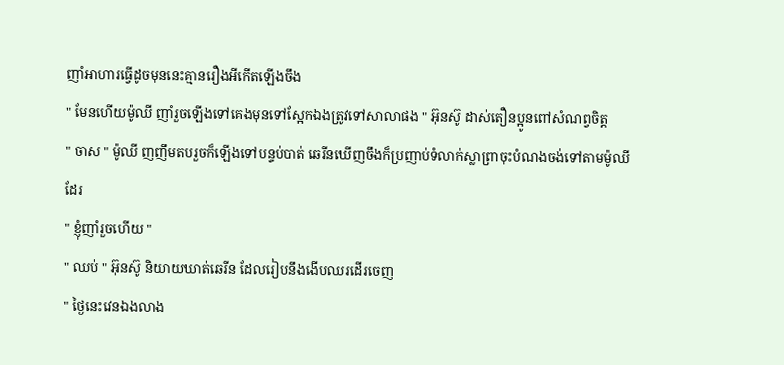ញាំអាហារធ្វើដូចមុននេះគ្មានរឿងអីកើតឡើងចឹង
" មែនហើយម៉ូឈី ញាំរួចឡើងទៅគេងមុនទៅស្អែកឯងត្រូវទៅសាលាផង " អ៊ុនស៊ូ ដាស់តឿនប្អូនពៅសំណព្វចិត្ត
" ចាស " ម៉ូឈី ញញឹមតបរួចក៏ឡើងទៅបន្ទប់បាត់ ឆេរីនឃើញចឹងក៏ប្រញាប់ទំលាក់ស្លាព្រាចុះបំណងចង់ទៅតាមម៉ូឈីដែរ
" ខ្ញុំញាំរួចហើយ "
" ឈប់ " អ៊ុនស៊ូ និយាយឃាត់ឆេរីន ដែលរៀបនឹងងើបឈរដើរចេញ
" ថ្ងៃនេះវេនឯងលាង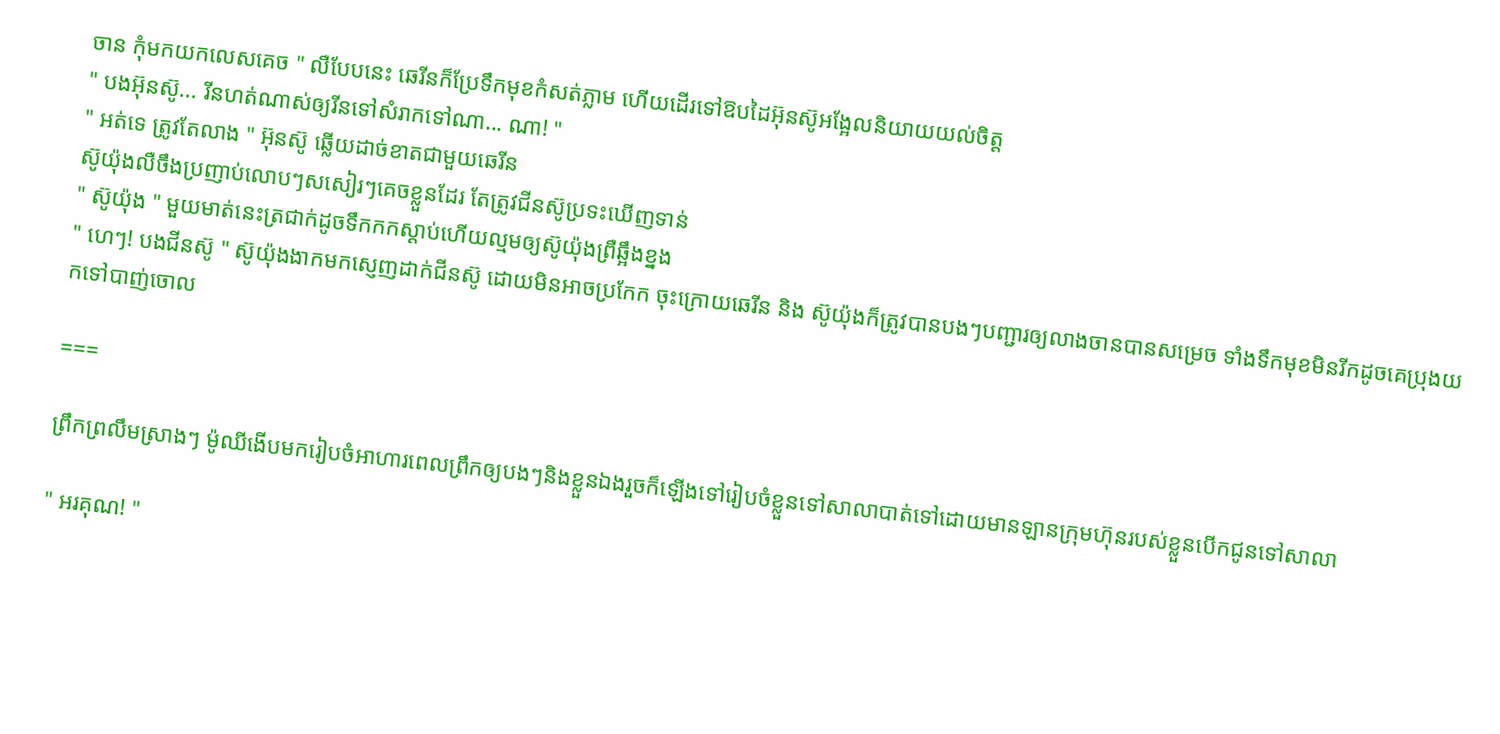ចាន កុំមកយកលេសគេច " លឺបែបនេះ ឆេរីនក៏ប្រែទឹកមុខកំសត់ភ្លាម ហើយដើរទៅឱបដៃអ៊ុនស៊ូអង្អែលនិយាយយល់ចិត្ត
" បងអ៊ុនស៊ូ... រីនហត់ណាស់ឲ្យរីនទៅសំរាកទៅណា... ណា! "
" អត់ទេ ត្រូវតែលាង " អ៊ុនស៊ូ ឆ្លើយដាច់ខាតជាមួយឆេរីន
ស៊ូយ៉ុងលឺចឹងប្រញាប់លោបៗសសៀរៗគេចខ្លួនដែរ តែត្រូវជីនស៊ូប្រទះឃើញទាន់
" ស៊ូយ៉ុង " មួយមាត់នេះត្រជាក់ដូចទឹកកកស្ដាប់ហើយល្មមឲ្យស៊ូយ៉ុងព្រឺឆ្អឹងខ្នង
" ហេៗ! បងជីនស៊ូ " ស៊ូយ៉ុងងាកមកស្ញេញដាក់ជីនស៊ូ ដោយមិនអាចប្រកែក ចុះក្រោយឆេរីន និង ស៊ូយ៉ុងក៏ត្រូវបានបងៗបញ្ជារឲ្យលាងចានបានសម្រេច ទាំងទឹកមុខមិនរីកដូចគេប្រុងយកទៅបាញ់ចោល

===

ព្រឹកព្រលឹមស្រាងៗ ម៉ូឈីងើបមករៀបចំអាហារពេលព្រឹកឲ្យបងៗនិងខ្លួនឯងរួចក៏ឡើងទៅរៀបចំខ្លួនទៅសាលាបាត់ទៅដោយមានឡានក្រុមហ៊ុនរបស់ខ្លួនបើកជូនទៅសាលា

" អរគុណ! "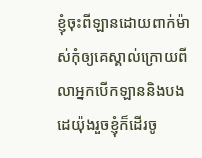ខ្ញុំចុះពីឡានដោយពាក់ម៉ាស់កុំឲ្យគេស្គាល់ក្រោយពីលាអ្នកបើកឡាននិងបងដេយ៉ុងរួចខ្ញុំក៏ដើរចូ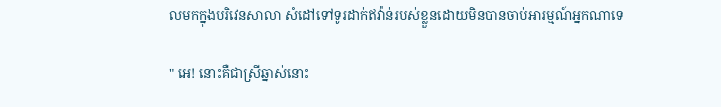លមកក្នុងបរិវេនសាលា សំដៅទៅទូរដាក់ឥវ៉ាន់របស់ខ្លួនដោយមិនបានចាប់អារម្មណ៍អ្នកណាទេ

" អេ! នោះគឺជាស្រីឆ្នាស់នោះ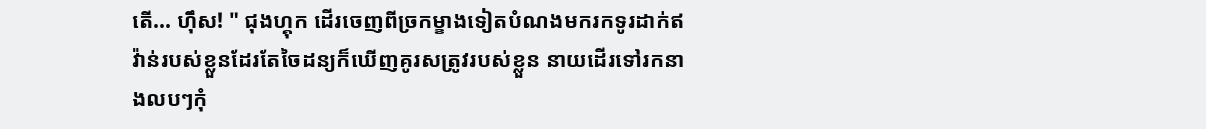តើ... ហុឹស! " ជុងហ្គុក ដើរចេញពីច្រកម្ខាងទៀតបំណងមករកទូរដាក់ឥវ៉ាន់របស់ខ្លួនដែរតែចៃដន្យក៏ឃើញគូរសត្រូវរបស់ខ្លួន នាយដើរទៅរកនាងលបៗកុំ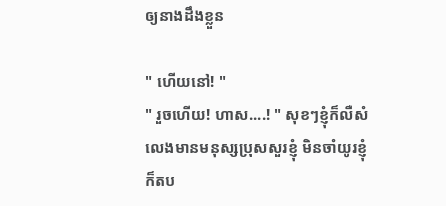ឲ្យនាងដឹងខ្លួន

" ហើយនៅ! "
" រួចហើយ! ហាស....! " សុខៗខ្ញុំក៏លឺសំលេងមានមនុស្សប្រុសសួរខ្ញុំ មិនចាំយូរខ្ញុំក៏តប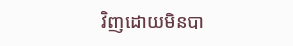វិញដោយមិនបា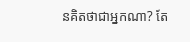នគិតថាជាអ្នកណា? តែ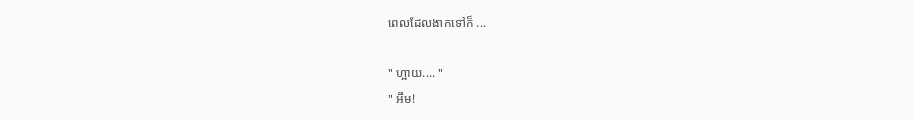ពេលដែលងាកទៅក៏ ...

" ហ្អាយ.... "
" អឹម!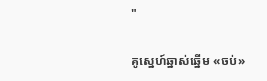"

គូស្នេហ៍ឆ្នាស់ឆ្នើម «ចប់»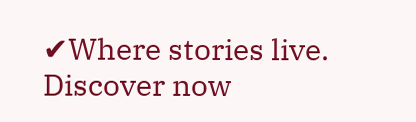✔Where stories live. Discover now